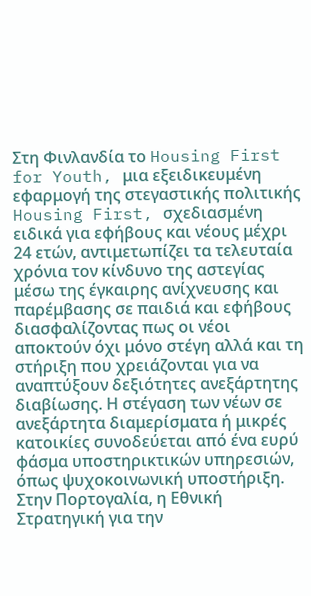Στη Φινλανδία το Housing First for Youth, μια εξειδικευμένη εφαρμογή της στεγαστικής πολιτικής Housing First, σχεδιασμένη ειδικά για εφήβους και νέους μέχρι 24 ετών, αντιμετωπίζει τα τελευταία χρόνια τον κίνδυνο της αστεγίας μέσω της έγκαιρης ανίχνευσης και παρέμβασης σε παιδιά και εφήβους διασφαλίζοντας πως οι νέοι αποκτούν όχι μόνο στέγη αλλά και τη στήριξη που χρειάζονται για να αναπτύξουν δεξιότητες ανεξάρτητης διαβίωσης. Η στέγαση των νέων σε ανεξάρτητα διαμερίσματα ή μικρές κατοικίες συνοδεύεται από ένα ευρύ φάσμα υποστηρικτικών υπηρεσιών, όπως ψυχοκοινωνική υποστήριξη.
Στην Πορτογαλία, η Εθνική Στρατηγική για την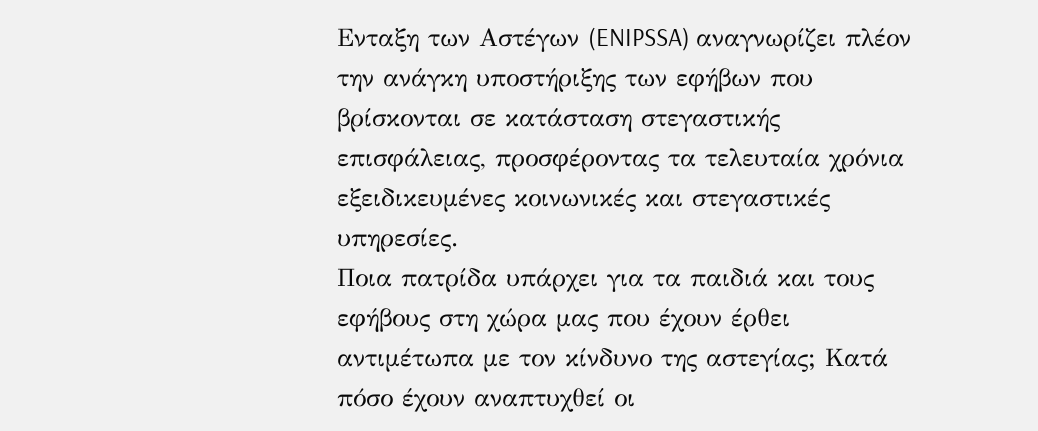Ενταξη των Αστέγων (ENIPSSA) αναγνωρίζει πλέον την ανάγκη υποστήριξης των εφήβων που βρίσκονται σε κατάσταση στεγαστικής επισφάλειας, προσφέροντας τα τελευταία χρόνια εξειδικευμένες κοινωνικές και στεγαστικές υπηρεσίες.
Ποια πατρίδα υπάρχει για τα παιδιά και τους εφήβους στη χώρα μας που έχουν έρθει αντιμέτωπα με τον κίνδυνο της αστεγίας; Κατά πόσο έχουν αναπτυχθεί οι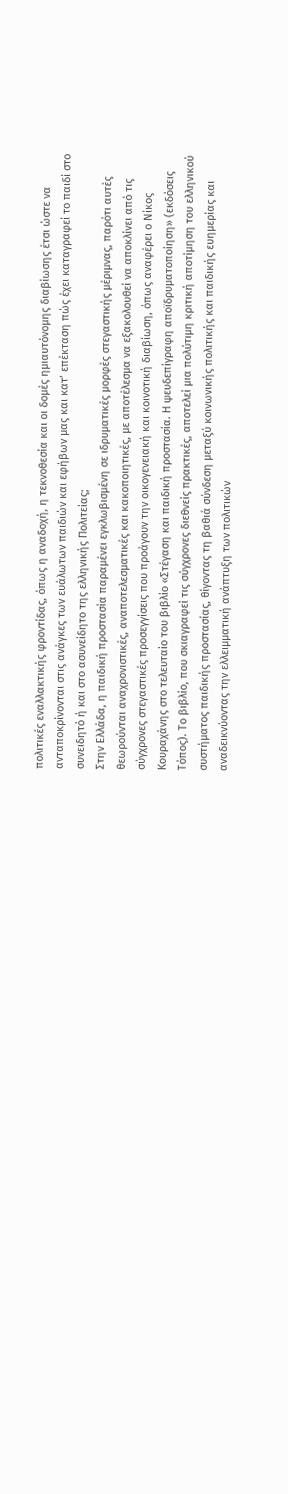πολιτικές εναλλακτικής φροντίδας, όπως η αναδοχή, η τεκνοθεσία και οι δομές ημιαυτόνομης διαβίωσης έτσι ώστε να ανταποκρίνονται στις ανάγκες των ευάλωτων παιδιών και εφήβων μας και κατ’ επέκταση πώς έχει καταγραφεί το παιδί στο συνειδητό ή και στο ασυνείδητο της ελληνικής Πολιτείας;
Στην Ελλάδα, η παιδική προστασία παραμένει εγκλωβισμένη σε ιδρυματικές μορφές στεγαστικής μέριμνας, παρότι αυτές θεωρούνται αναχρονιστικές, αναποτελεσματικές και κακοποιητικές, με αποτέλεσμα να εξακολουθεί να αποκλίνει από τις σύγχρονες στεγαστικές προσεγγίσεις που προάγουν την οικογενειακή και κοινοτική διαβίωση, όπως αναφέρει ο Νίκος Κουραχάνης στο τελευταίο του βιβλίο «Στέγαση και παιδική προστασία. Η ψευδεπίγραφη αποϊδρυματοποίηση» (εκδόσεις Τόπος). Το βιβλίο, που σκιαγραφεί τις σύγχρονες διεθνείς πρακτικές, αποτελεί μια πολύτιμη κριτική αποτίμηση του ελληνικού συστήματος παιδικής προστασίας, θίγοντας τη βαθιά σύνδεση μεταξύ κοινωνικής πολιτικής και παιδικής ευημερίας και αναδεικνύοντας την ελλειμματική ανάπτυξη των πολιτικών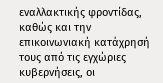εναλλακτικής φροντίδας, καθώς και την επικοινωνιακή κατάχρησή τους από τις εγχώριες κυβερνήσεις, οι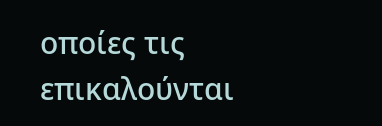οποίες τις επικαλούνται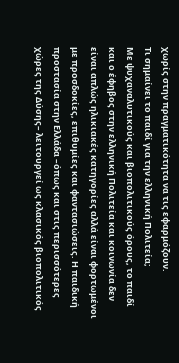χωρίς στην πραγματικότητα να τις εφαρμόζουν.
Τι σημαίνει το παιδί για την ελληνική Πολιτεία;
Με ψυχαναλυτικούς και βιοπολιτικούς όρους, το παιδί και ο έφηβος στην ελληνική Πολιτεία και κοινωνία δεν είναι απλώς ηλικιακές κατηγορίες αλλά είναι φορτωμένοι με προσδοκίες, επιθυμίες και φαντασιώσεις. Η παιδική προστασία στην Ελλάδα –όπως και στις περισσότερες χώρες της Δύσης– λειτουργεί ως κλασικός βιοπολιτικός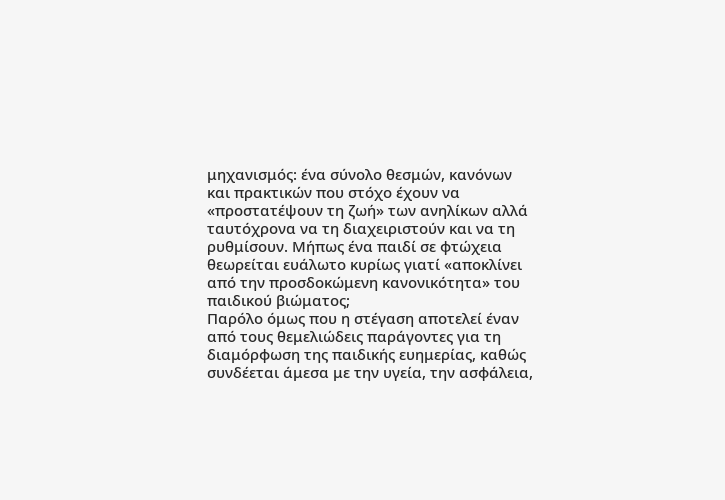μηχανισμός: ένα σύνολο θεσμών, κανόνων και πρακτικών που στόχο έχουν να «προστατέψουν τη ζωή» των ανηλίκων αλλά ταυτόχρονα να τη διαχειριστούν και να τη ρυθμίσουν. Μήπως ένα παιδί σε φτώχεια θεωρείται ευάλωτο κυρίως γιατί «αποκλίνει από την προσδοκώμενη κανονικότητα» του παιδικού βιώματος;
Παρόλο όμως που η στέγαση αποτελεί έναν από τους θεμελιώδεις παράγοντες για τη διαμόρφωση της παιδικής ευημερίας, καθώς συνδέεται άμεσα με την υγεία, την ασφάλεια,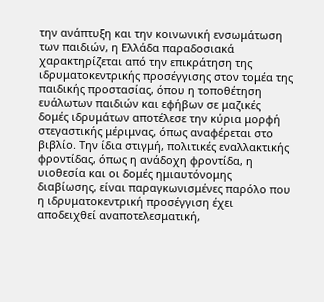την ανάπτυξη και την κοινωνική ενσωμάτωση των παιδιών, η Ελλάδα παραδοσιακά χαρακτηρίζεται από την επικράτηση της ιδρυματοκεντρικής προσέγγισης στον τομέα της παιδικής προστασίας, όπου η τοποθέτηση ευάλωτων παιδιών και εφήβων σε μαζικές δομές ιδρυμάτων αποτέλεσε την κύρια μορφή στεγαστικής μέριμνας, όπως αναφέρεται στο βιβλίο. Την ίδια στιγμή, πολιτικές εναλλακτικής φροντίδας, όπως η ανάδοχη φροντίδα, η υιοθεσία και οι δομές ημιαυτόνομης διαβίωσης, είναι παραγκωνισμένες παρόλο που η ιδρυματοκεντρική προσέγγιση έχει αποδειχθεί αναποτελεσματική,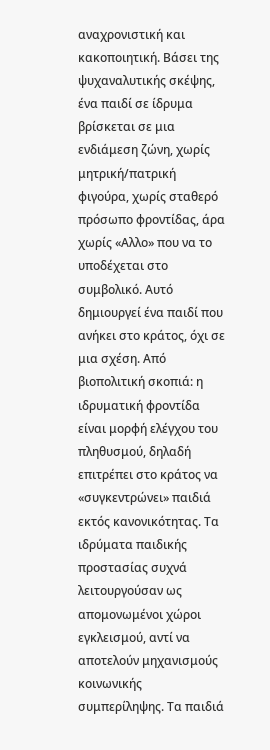αναχρονιστική και κακοποιητική. Βάσει της ψυχαναλυτικής σκέψης, ένα παιδί σε ίδρυμα βρίσκεται σε μια ενδιάμεση ζώνη, χωρίς μητρική/πατρική φιγούρα, χωρίς σταθερό πρόσωπο φροντίδας, άρα χωρίς «Αλλο» που να το υποδέχεται στο συμβολικό. Αυτό δημιουργεί ένα παιδί που ανήκει στο κράτος, όχι σε μια σχέση. Από βιοπολιτική σκοπιά: η ιδρυματική φροντίδα είναι μορφή ελέγχου του πληθυσμού, δηλαδή επιτρέπει στο κράτος να «συγκεντρώνει» παιδιά εκτός κανονικότητας. Τα ιδρύματα παιδικής προστασίας συχνά λειτουργούσαν ως απομονωμένοι χώροι εγκλεισμού, αντί να αποτελούν μηχανισμούς κοινωνικής συμπερίληψης. Τα παιδιά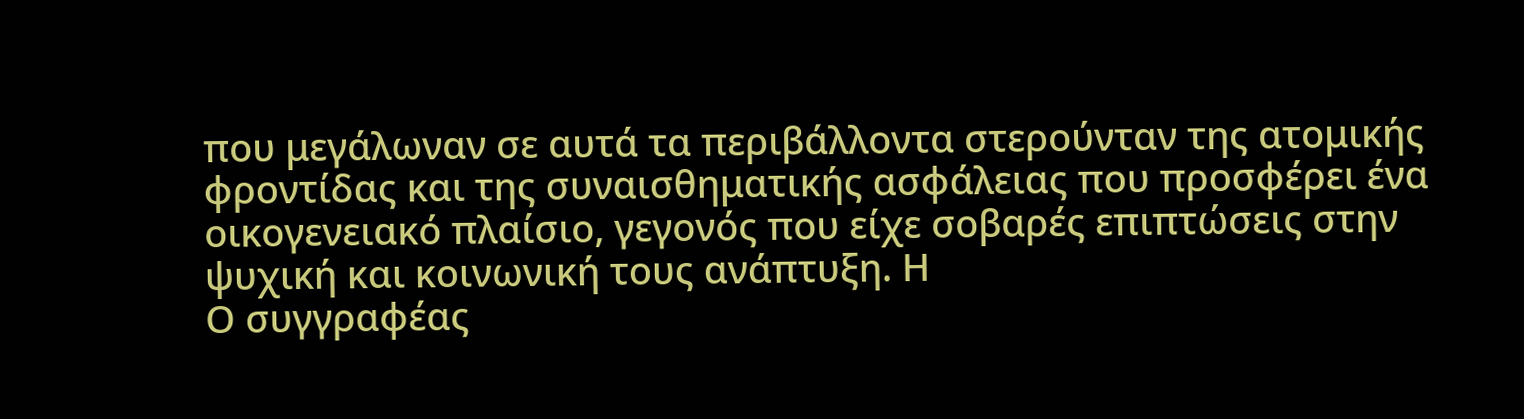που μεγάλωναν σε αυτά τα περιβάλλοντα στερούνταν της ατομικής φροντίδας και της συναισθηματικής ασφάλειας που προσφέρει ένα οικογενειακό πλαίσιο, γεγονός που είχε σοβαρές επιπτώσεις στην ψυχική και κοινωνική τους ανάπτυξη. Η
Ο συγγραφέας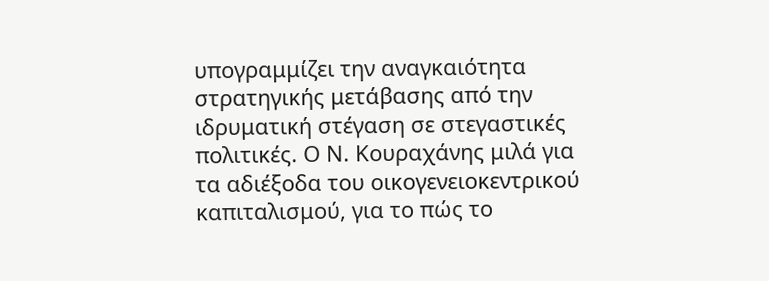υπογραμμίζει την αναγκαιότητα στρατηγικής μετάβασης από την ιδρυματική στέγαση σε στεγαστικές πολιτικές. Ο Ν. Κουραχάνης μιλά για τα αδιέξοδα του οικογενειοκεντρικού καπιταλισμού, για το πώς το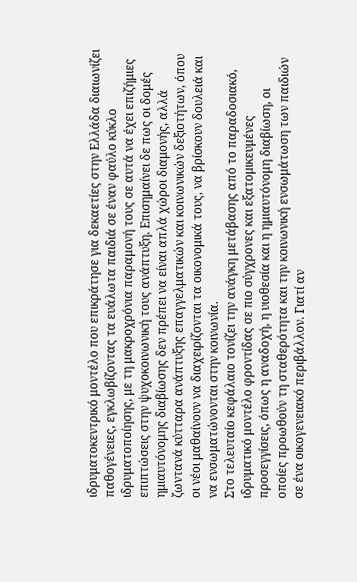ιδρυματοκεντρικό μοντέλο που επικράτησε για δεκαετίες στην Ελλάδα διαιωνίζει παθογένειες, εγκλωβίζοντας τα ευάλωτα παιδιά σε έναν φαύλο κύκλο ιδρυματοποίησης, με τη μακροχρόνια παραμονή τους σε αυτά να έχει επιζήμιες επιπτώσεις στην ψυχοκοινωνική τους ανάπτυξη. Επισημαίνει δε πως οι δομές ημιαυτόνομης διαβίωσης δεν πρέπει να είναι απλά χώροι διαμονής, αλλά ζωντανά κύτταρα ανάπτυξης επαγγελματικών και κοινωνικών δεξιοτήτων, όπου οι νέοι μαθαίνουν να διαχειρίζονται τα οικονομικά τους, να βρίσκουν δουλειά και να ενσωματώνονται στην κοινωνία.
Στο τελευταίο κεφάλαιο τονίζει την ανάγκη μετάβασης από το παραδοσιακό, ιδρυματικό μοντέλο φροντίδας σε πιο σύγχρονες και εξατομικευμένες προσεγγίσεις, όπως η αναδοχή, η υιοθεσία και η ημιαυτόνομη διαβίωση, οι οποίες προωθούν τη σταθερότητα και την κοινωνική ενσωμάτωση των παιδιών σε ένα οικογενειακό περιβάλλον. Γιατί αν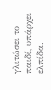γλιτώσει το παιδί, υπάρχει ελπίδα.